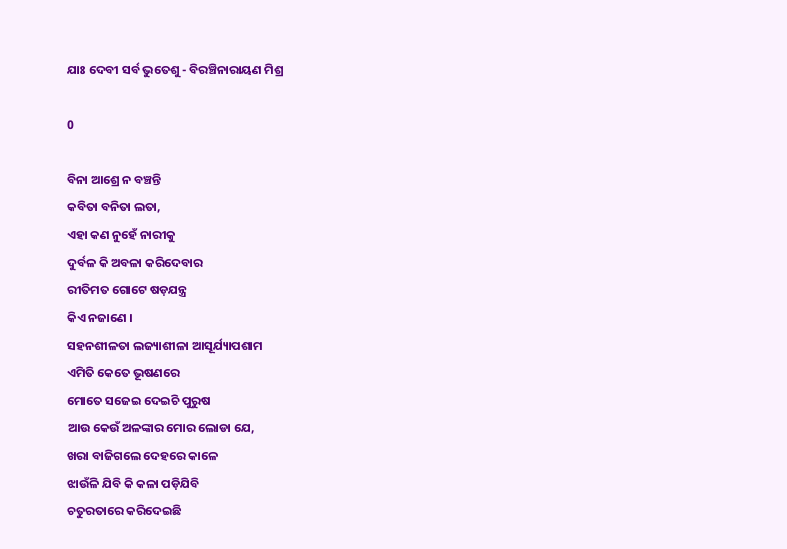ଯାଃ ଦେବୀ ସର୍ବ ଭୁତେଶୁ - ବିରଞ୍ଚିନାରାୟଣ ମିଶ୍ର

0

ବିନା ଆଶ୍ରେ ନ ବଞ୍ଚନ୍ତି
କବିତା ବନିତା ଲତା,
ଏହା କଣ ନୁହେଁ ନାରୀକୁ
ଦୁର୍ବଳ କି ଅବଳା କରିଦେବାର
ରୀତିମତ ଗୋଟେ ଷଡ଼ଯନ୍ତ୍ର
କିଏ ନଜାଣେ ।
ସହନଶୀଳତା ଲଜ୍ୟାଶୀଳା ଆସୂର୍ଯ୍ୟାପଶାମ
ଏମିତି କେତେ ଭୂଷଣରେ
ମୋତେ ସଜେଇ ଦେଇଚି ପୁରୁଷ
ଆଉ କେଉଁ ଅଳଙ୍କାର ମୋର ଲୋଡା ଯେ,
ଖରା ବାଜିଗଲେ ଦେହରେ କାଳେ
ଝାଉଁଳି ଯିବି କି କଳା ପଡ଼ିଯିବି
ଚତୁରତାରେ କରିଦେଇଛି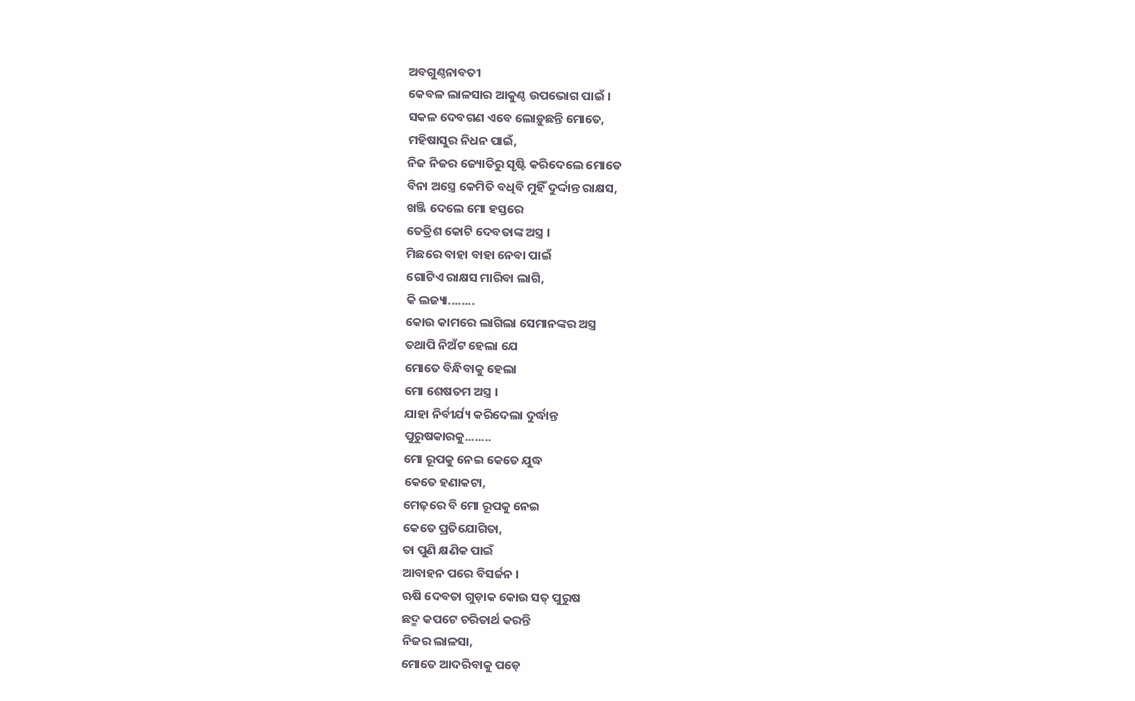ଅବଗୁଣ୍ଠନାବତୀ
କେବଳ ଲାଳସାର ଆକୁଣ୍ଠ ଉପଭୋଗ ପାଇଁ ।
ସକଳ ଦେବଗଣ ଏବେ ଲୋଡ଼ୁଛନ୍ତି ମୋତେ,
ମହିଷାସୁର ନିଧନ ପାଇଁ,
ନିଜ ନିଜର ଜ୍ୟୋତିରୁ ସୃଷ୍ଟି କରିଦେଲେ ମୋତେ
ବିନା ଅସ୍ତ୍ରେ କେମିତି ବଧିବି ମୁହିଁ ଦୁର୍ଦ୍ଦାନ୍ତ ରାକ୍ଷସ,
ଖଞ୍ଜି ଦେଲେ ମୋ ହସ୍ତରେ
ତେତ୍ରିଶ କୋଟି ଦେବତାଙ୍କ ଅସ୍ତ୍ର ।
ମିଛରେ ବାହା ବାହା ନେବା ପାଇଁ
ଗୋଟିଏ ରାକ୍ଷସ ମାରିବା ଲାଗି,
କି ଲଜ୍ୟା........
କୋଉ କାମରେ ଲାଗିଲା ସେମାନଙ୍କର ଅସ୍ତ୍ର
ତଥାପି ନିଅଁଟ ହେଲା ଯେ
ମୋତେ ବିନ୍ଧିବାକୁ ହେଲା
ମୋ ଶେଷତମ ଅସ୍ତ୍ର ।
ଯାହା ନିର୍ବୀର୍ଯ୍ୟ କରିଦେଲା ଦୁର୍ଦ୍ଧାନ୍ତ
ପୁରୁଷକାରକୁ........
ମୋ ରୂପକୁ ନେଇ କେତେ ଯୁଦ୍ଧ
କେତେ ହଣାକଟା,
ମେଢ଼ରେ ବି ମୋ ରୂପକୁ ନେଇ
କେତେ ପ୍ରତିଯୋଗିତା,
ତା ପୁଣି କ୍ଷଣିକ ପାଇଁ
ଆବାହନ ପରେ ବିସର୍ଜନ ।
ଋଷି ଦେବତା ଗୁଡ଼ାକ କୋଉ ସତ୍ ପୁରୁଷ
ଛଦ୍ମ କପଟେ ଚରିତାର୍ଥ କରନ୍ତି
ନିଜର ଲାଳସା,
ମୋତେ ଆଦରିବାକୁ ପଡ଼େ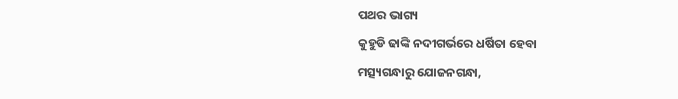ପଥର ଭାଗ୍ୟ
କୁହୁଡି ଢାଙ୍କି ନଦୀଗର୍ଭରେ ଧର୍ଷିତା ହେବା
ମତ୍ସ୍ୟଗନ୍ଧାରୁ ଯୋଜନଗନ୍ଧା,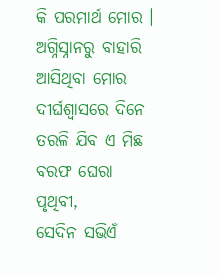କି ପରମାର୍ଥ ମୋର ।
ଅଗ୍ନିସ୍ନାନରୁ ବାହାରି ଆସିଥିବା ମୋର
ଦୀର୍ଘଶ୍ୱାସରେ ଦିନେ ତରଳି ଯିବ ଏ ମିଛ
ବରଫ ଘେରା ପୃଥିବୀ,
ସେଦିନ ସଭିଏଁ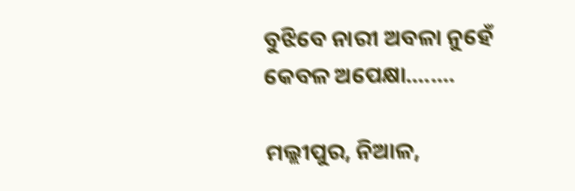ବୁଝିବେ ନାରୀ ଅବଳା ନୁହେଁ
କେବଳ ଅପେକ୍ଷା........

ମଲ୍ଲୀପୁର, ନିଆଳ,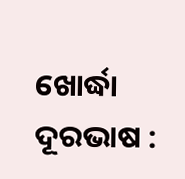ଖୋର୍ଦ୍ଧା
ଦୂରଭାଷ :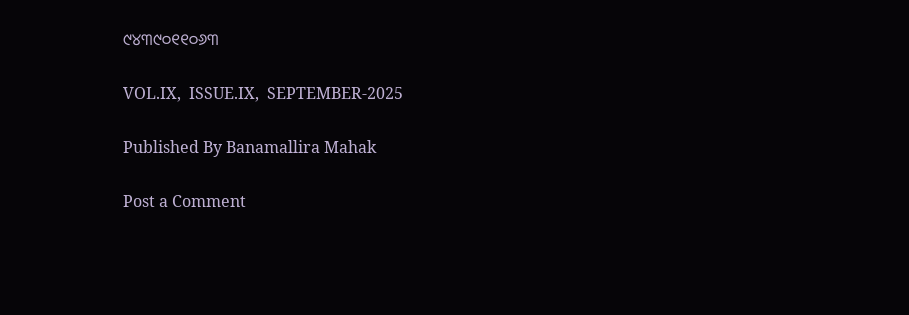୯୪୩୯୦୧୧୦୬୩

VOL.IX,  ISSUE.IX,  SEPTEMBER-2025

Published By Banamallira Mahak

Post a Comment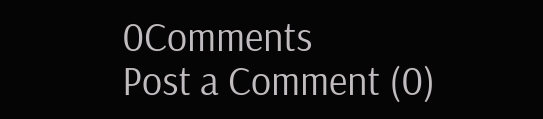0Comments
Post a Comment (0)